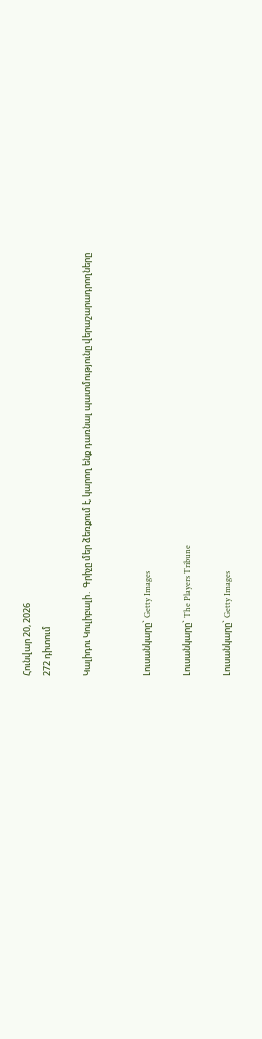Հունվար 20, 2026
272 դիտում

Կալիդու Կուլիբալի․ Գրիչը մեր ձեռքում է, կարող ենք դառնալ պատմությունը վերաշարադրողները


Լուսանկարը` Getty Images

Լուսանկարը` The Players Tribune

Լուսանկարը` Getty Images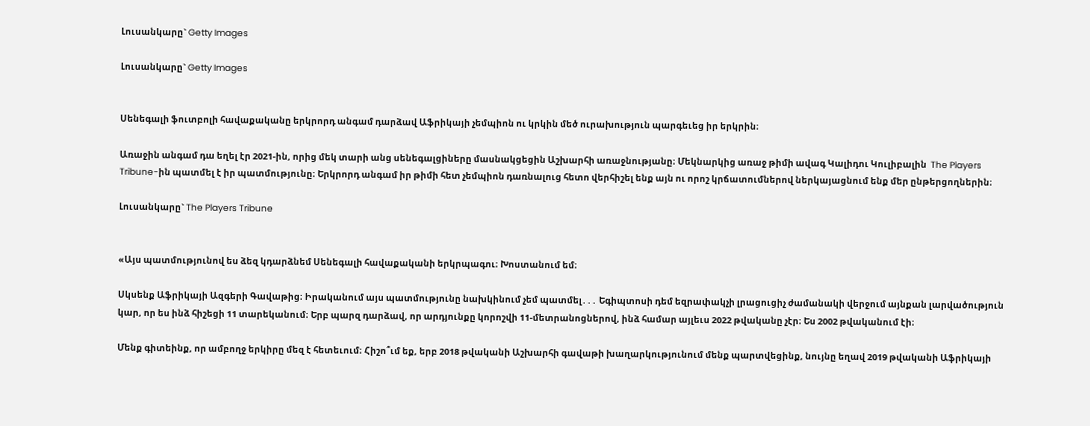Լուսանկարը` Getty Images

Լուսանկարը` Getty Images


Սենեգալի ֆուտբոլի հավաքականը երկրորդ անգամ դարձավ Աֆրիկայի չեմպիոն ու կրկին մեծ ուրախություն պարգեւեց իր երկրին։

Առաջին անգամ դա եղել էր 2021-ին, որից մեկ տարի անց սենեգալցիները մասնակցեցին Աշխարհի առաջնությանը։ Մեկնարկից առաջ թիմի ավագ Կալիդու Կուլիբալին  The Players Tribune-ին պատմել է իր պատմությունը։ Երկրորդ անգամ իր թիմի հետ չեմպիոն դառնալուց հետո վերհիշել ենք այն ու որոշ կրճատումներով ներկայացնում ենք մեր ընթերցողներին։

Լուսանկարը` The Players Tribune


«Այս պատմությունով ես ձեզ կդարձնեմ Սենեգալի հավաքականի երկրպագու։ Խոստանում եմ։

Սկսենք Աֆրիկայի Ազգերի Գավաթից։ Իրականում այս պատմությունը նախկինում չեմ պատմել․․․ Եգիպտոսի դեմ եզրափակչի լրացուցիչ ժամանակի վերջում այնքան լարվածություն կար, որ ես ինձ հիշեցի 11 տարեկանում։ Երբ պարզ դարձավ, որ արդյունքը կորոշվի 11-մետրանոցներով, ինձ համար այլեւս 2022 թվականը չէր։ Ես 2002 թվականում էի։

Մենք գիտեինք, որ ամբողջ երկիրը մեզ է հետեւում։ Հիշո՞ւմ եք, երբ 2018 թվականի Աշխարհի գավաթի խաղարկությունում մենք պարտվեցինք, նույնը եղավ 2019 թվականի Աֆրիկայի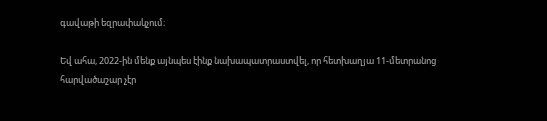գավաթի եզրափակչում։

Եվ ահա, 2022-ին մենք այնպես էինք նախապատրաստվել, որ հետխաղյա 11-մետրանոց հարվածաշար չէր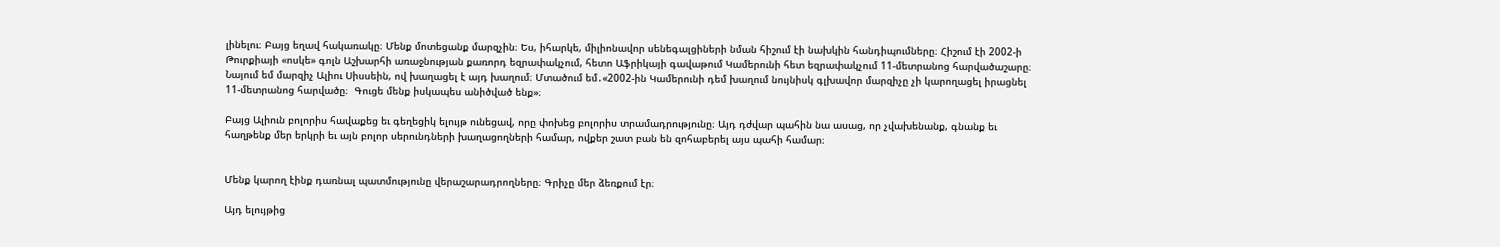լինելու։ Բայց եղավ հակառակը։ Մենք մոտեցանք մարզչին։ Ես, իհարկե, միլիոնավոր սենեգալցիների նման հիշում էի նախկին հանդիպումները։ Հիշում էի 2002-ի Թուրքիայի «ոսկե» գոլն Աշխարհի առաջնության քառորդ եզրափակչում, հետո Աֆրիկայի գավաթում Կամերունի հետ եզրափակչում 11-մետրանոց հարվածաշարը։ Նայում եմ մարզիչ Ալիու Սիսսեին, ով խաղացել է այդ խաղում։ Մտածում եմ․«2002-ին Կամերունի դեմ խաղում նույնիսկ գլխավոր մարզիչը չի կարողացել իրացնել 11-մետրանոց հարվածը։  Գուցե մենք իսկապես անիծված ենք»։

Բայց Ալիուն բոլորիս հավաքեց եւ գեղեցիկ ելույթ ունեցավ, որը փոխեց բոլորիս տրամադրությունը։ Այդ դժվար պահին նա ասաց, որ չվախենանք, գնանք եւ հաղթենք մեր երկրի եւ այն բոլոր սերունդների խաղացողների համար, ովքեր շատ բան են զոհաբերել այս պահի համար։


Մենք կարող էինք դառնալ պատմությունը վերաշարադրողները։ Գրիչը մեր ձեռքում էր։

Այդ ելույթից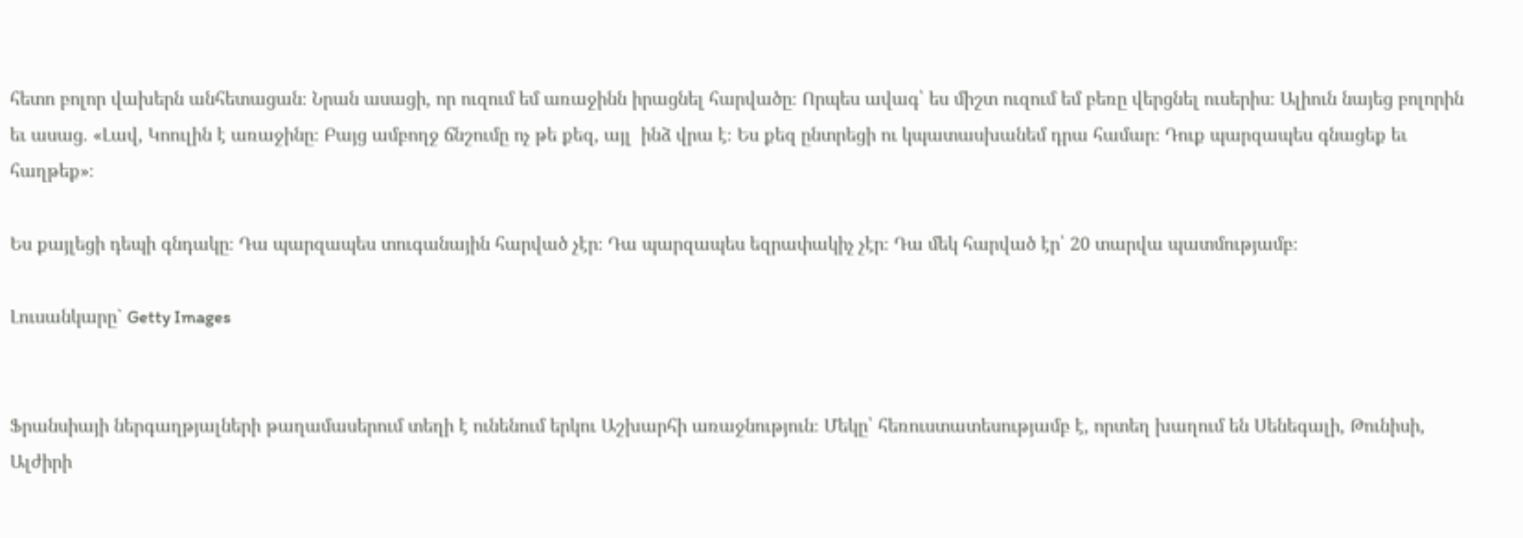հետո բոլոր վախերն անհետացան։ Նրան ասացի, որ ուզում եմ առաջինն իրացնել հարվածը։ Որպես ավագ՝ ես միշտ ուզում եմ բեռը վերցնել ուսերիս։ Ալիուն նայեց բոլորին եւ ասաց. «Լավ, Կոուլին է առաջինը։ Բայց ամբողջ ճնշումը ոչ թե քեզ, այլ  ինձ վրա է։ Ես քեզ ընտրեցի ու կպատասխանեմ դրա համար։ Դուք պարզապես գնացեք եւ հաղթեք»։

Ես քայլեցի դեպի գնդակը։ Դա պարզապես տուգանային հարված չէր։ Դա պարզապես եզրափակիչ չէր։ Դա մեկ հարված էր՝ 20 տարվա պատմությամբ։

Լուսանկարը` Getty Images


Ֆրանսիայի ներգաղթյալների թաղամասերում տեղի է ունենում երկու Աշխարհի առաջնություն։ Մեկը՝ հեռուստատեսությամբ է, որտեղ խաղում են Սենեգալի, Թունիսի, Ալժիրի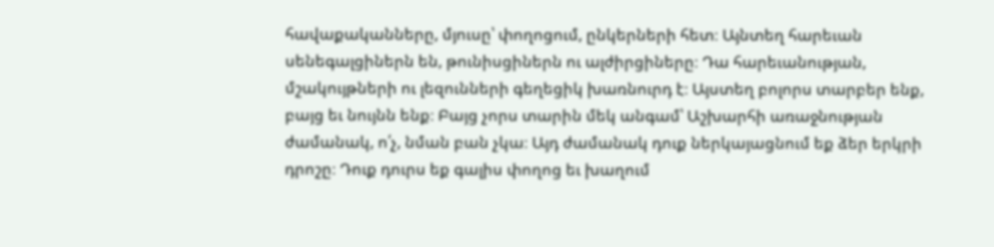հավաքականները, մյուսը՝ փողոցում, ընկերների հետ։ Այնտեղ հարեւան սենեգալցիներն են, թունիսցիներն ու ալժիրցիները։ Դա հարեւանության, մշակույթների ու լեզունների գեղեցիկ խառնուրդ է։ Այստեղ բոլորս տարբեր ենք, բայց եւ նույնն ենք։ Բայց չորս տարին մեկ անգամ՝ Աշխարհի առաջնության ժամանակ, ո՛չ, նման բան չկա։ Այդ ժամանակ դուք ներկայացնում եք ձեր երկրի դրոշը։ Դուք դուրս եք գալիս փողոց եւ խաղում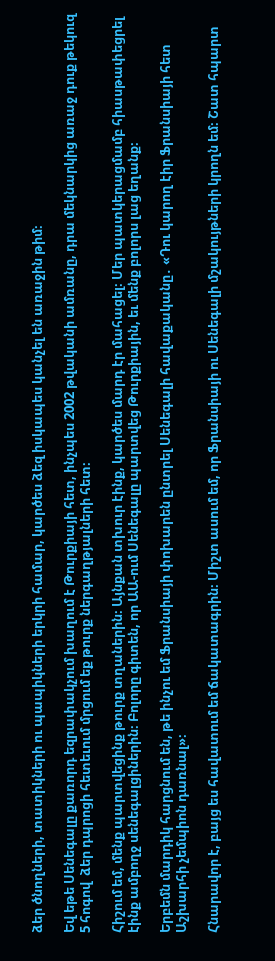ձեր ծնողների, տատիկների ու պապիկների երկրի համար, կարծես ձեզ իսկապես կանչել են առաջին թիմ։

Եվ եթե Սենեգալը քառորդ եզրափակչում խաղում է Թուրքիայի հետ, ինչպես 2002 թվականի ամռանը, դրա մեկնարկից առաջ դուք թեկուզ 5 հոգով  ձեր դպրոցի հետեւում մրցում եք թուրք ներգաղթյալների հետ։

Հիշում եմ, մենք պարտվեցինք թուրք տղաներին։ Այնքան տխուր էինք, կարծես մարդ էր մահացել։ Մեր պատկերացմամբ հիասթափեցրել էինք ամբողջ սենեգալցիներին։ Բոլորը գիտեն, որ ԱԱ-ում Սենեգալը պարտվեց Թուրքիային, եւ մենք բոլորս լաց եղանք։

Երբեմն մարդիկ հարցնում են, թե ինչու եմ Ֆրանսիայի փոխարեն ընտրել Սենեգալի հավաքականը․ «Դու կարող էիր Ֆրանսիայի հետ Աշխարհի չեմպիոն դառնալ»։

Հնարավոր է, բայց ես հավատում եմ ճակատագրին։ Միշտ ասում եմ, որ Ֆրանսիայի ու Սենեգալի մշակույթների կրողն եմ։ Շատ հպարտ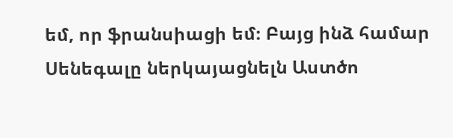եմ, որ ֆրանսիացի եմ։ Բայց ինձ համար Սենեգալը ներկայացնելն Աստծո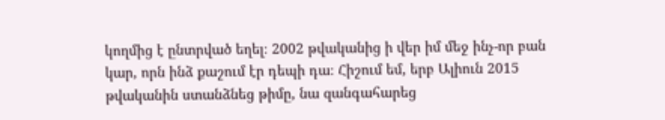կողմից է ընտրված եղել։ 2002 թվականից ի վեր իմ մեջ ինչ-որ բան կար, որն ինձ քաշում էր դեպի դա։ Հիշում եմ, երբ Ալիուն 2015 թվականին ստանձնեց թիմը, նա զանգահարեց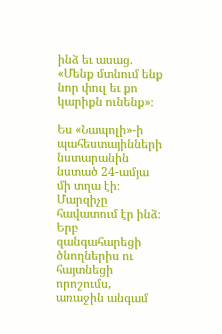ինձ եւ ասաց. «Մենք մտնում ենք նոր փուլ եւ քո կարիքն ունենք»։

Ես «Նապոլի»-ի պահեստայինների նստարանին նստած 24-ամյա մի տղա էի։ Մարզիչը հավատում էր ինձ։ Երբ զանգահարեցի ծնողներիս ու հայտնեցի որոշումս, առաջին անգամ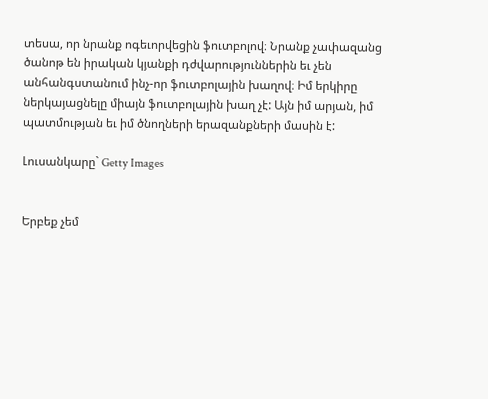տեսա, որ նրանք ոգեւորվեցին ֆուտբոլով։ Նրանք չափազանց ծանոթ են իրական կյանքի դժվարություններին եւ չեն անհանգստանում ինչ-որ ֆուտբոլային խաղով։ Իմ երկիրը ներկայացնելը միայն ֆուտբոլային խաղ չէ: Այն իմ արյան, իմ պատմության եւ իմ ծնողների երազանքների մասին է:

Լուսանկարը` Getty Images


Երբեք չեմ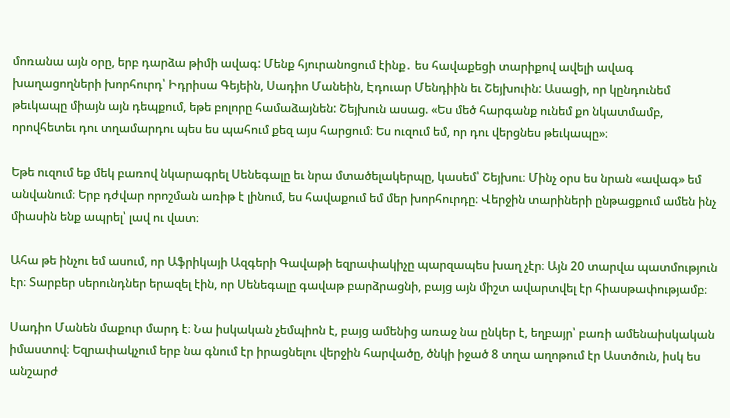մոռանա այն օրը, երբ դարձա թիմի ավագ: Մենք հյուրանոցում էինք․ ես հավաքեցի տարիքով ավելի ավագ խաղացողների խորհուրդ՝ Իդրիսա Գեյեին, Սադիո Մանեին, Էդուար Մենդիին եւ Շեյխուին: Ասացի, որ կընդունեմ թեւկապը միայն այն դեպքում, եթե բոլորը համաձայնեն: Շեյխուն ասաց. «Ես մեծ հարգանք ունեմ քո նկատմամբ, որովհետեւ դու տղամարդու պես ես պահում քեզ այս հարցում։ Ես ուզում եմ, որ դու վերցնես թեւկապը»։

Եթե ուզում եք մեկ բառով նկարագրել Սենեգալը եւ նրա մտածելակերպը, կասեմ՝ Շեյխու։ Մինչ օրս ես նրան «ավագ» եմ անվանում։ Երբ դժվար որոշման առիթ է լինում, ես հավաքում եմ մեր խորհուրդը։ Վերջին տարիների ընթացքում ամեն ինչ միասին ենք ապրել՝ լավ ու վատ։

Ահա թե ինչու եմ ասում, որ Աֆրիկայի Ազգերի Գավաթի եզրափակիչը պարզապես խաղ չէր։ Այն 20 տարվա պատմություն էր։ Տարբեր սերունդներ երազել էին, որ Սենեգալը գավաթ բարձրացնի, բայց այն միշտ ավարտվել էր հիասթափությամբ։

Սադիո Մանեն մաքուր մարդ է։ Նա իսկական չեմպիոն է, բայց ամենից առաջ նա ընկեր է, եղբայր՝ բառի ամենաիսկական իմաստով։ Եզրափակչում երբ նա գնում էր իրացնելու վերջին հարվածը, ծնկի իջած 8 տղա աղոթում էր Աստծուն, իսկ ես  անշարժ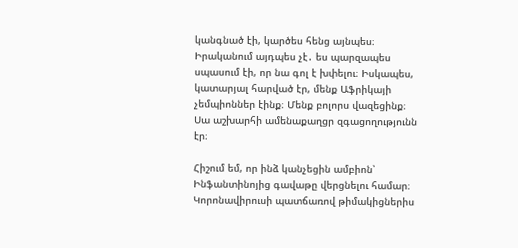կանգնած էի, կարծես հենց այնպես։ Իրականում այդպես չէ․ ես պարզապես սպասում էի, որ նա գոլ է խփելու։ Իսկապես, կատարյալ հարված էր, մենք Աֆրիկայի չեմպիոններ էինք։ Մենք բոլորս վազեցինք։ Սա աշխարհի ամենաքաղցր զգացողությունն էր։

Հիշում եմ, որ ինձ կանչեցին ամբիոն՝ Ինֆանտինոյից գավաթը վերցնելու համար։ Կորոնավիրուսի պատճառով թիմակիցներիս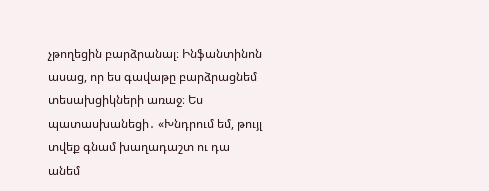չթողեցին բարձրանալ։ Ինֆանտինոն ասաց, որ ես գավաթը բարձրացնեմ տեսախցիկների առաջ։ Ես պատասխանեցի․ «Խնդրում եմ, թույլ տվեք գնամ խաղադաշտ ու դա անեմ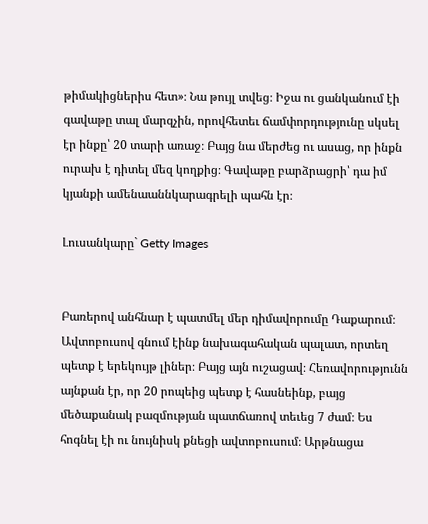թիմակիցներիս հետ»։ Նա թույլ տվեց։ Իջա ու ցանկանում էի գավաթը տալ մարզչին, որովհետեւ ճամփորդությունը սկսել էր ինքը՝ 20 տարի առաջ։ Բայց նա մերժեց ու ասաց, որ ինքն ուրախ է դիտել մեզ կողքից։ Գավաթը բարձրացրի՝ դա իմ կյանքի ամենաաննկարագրելի պահն էր։

Լուսանկարը` Getty Images


Բառերով անհնար է պատմել մեր դիմավորումը Դաքարում։ Ավտոբուսով գնում էինք նախագահական պալատ, որտեղ պետք է երեկույթ լիներ։ Բայց այն ուշացավ։ Հեռավորությունն այնքան էր, որ 20 րոպեից պետք է հասնեինք, բայց մեծաքանակ բազմության պատճառով տեւեց 7 ժամ։ Ես հոգնել էի ու նույնիսկ քնեցի ավտոբուսում։ Արթնացա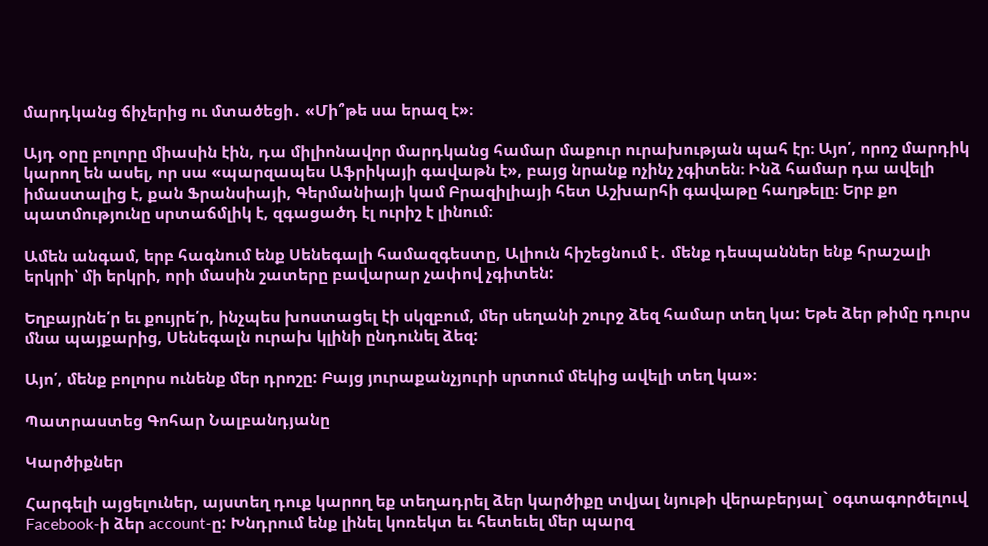մարդկանց ճիչերից ու մտածեցի․ «Մի՞թե սա երազ է»։

Այդ օրը բոլորը միասին էին, դա միլիոնավոր մարդկանց համար մաքուր ուրախության պահ էր։ Այո՛, որոշ մարդիկ կարող են ասել, որ սա «պարզապես Աֆրիկայի գավաթն է», բայց նրանք ոչինչ չգիտեն։ Ինձ համար դա ավելի իմաստալից է, քան Ֆրանսիայի, Գերմանիայի կամ Բրազիլիայի հետ Աշխարհի գավաթը հաղթելը։ Երբ քո պատմությունը սրտաճմլիկ է, զգացածդ էլ ուրիշ է լինում։

Ամեն անգամ, երբ հագնում ենք Սենեգալի համազգեստը, Ալիուն հիշեցնում է․ մենք դեսպաններ ենք հրաշալի երկրի՝ մի երկրի, որի մասին շատերը բավարար չափով չգիտեն:

Եղբայրնե՛ր եւ քույրե՛ր, ինչպես խոստացել էի սկզբում, մեր սեղանի շուրջ ձեզ համար տեղ կա: Եթե ձեր թիմը դուրս մնա պայքարից, Սենեգալն ուրախ կլինի ընդունել ձեզ:

Այո՛, մենք բոլորս ունենք մեր դրոշը: Բայց յուրաքանչյուրի սրտում մեկից ավելի տեղ կա»։

Պատրաստեց Գոհար Նալբանդյանը

Կարծիքներ

Հարգելի այցելուներ, այստեղ դուք կարող եք տեղադրել ձեր կարծիքը տվյալ նյութի վերաբերյալ` օգտագործելուվ Facebook-ի ձեր account-ը: Խնդրում ենք լինել կոռեկտ եւ հետեւել մեր պարզ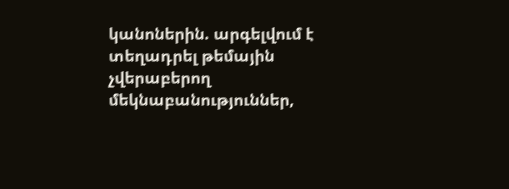կանոներին. արգելվում է տեղադրել թեմային չվերաբերող մեկնաբանություններ,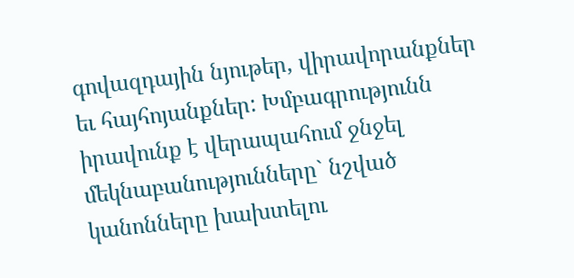գովազդային նյութեր, վիրավորանքներ եւ հայհոյանքներ: Խմբագրությունն իրավունք է վերապահում ջնջել մեկնաբանությունները` նշված կանոնները խախտելու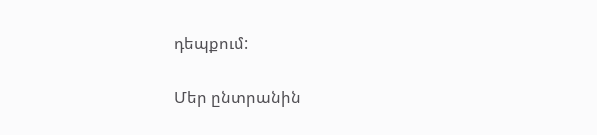դեպքում:

Մեր ընտրանին